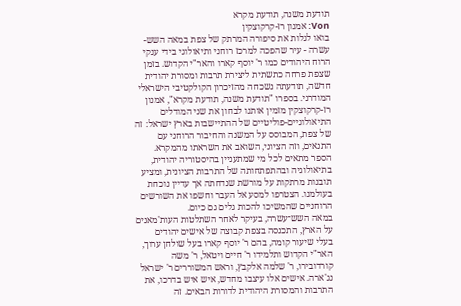תודעת משנה, תודעת מקרא
Von: אמנון רז-קרקוצקין
בואו לגלות את סיפורה המרתק של צפת במאה השש-עשרה - עיר שהפכה למרכז רוחני ותיאולוגי בידי ענקי הרוח היהודים כמו ר' יוסף קארו והאר"י הקדוש. בזמן שצפת פרחה כתשתית ליצירת תרבות ומסורת יהודית חדשה, תודעתה נשכחה מהזיכרון הקולקטיבי הישראלי המודרני. בספרו "תודעת משנה, תודעת מקרא", אמנון רז-קרקוצקין מזמין אותנו לבחון את שני המודלים התיאולוגיים-פוליטיים של ההתיישבות בארץ ישראל: זה של צפת, המבוסס על המשנה והחיבור הרוחני עם התנאים, וזה הציוני, השואב את השראתו מהמקרא. הספר מתאים לכל מי שמתעניין בהיסטוריה יהודית, בתיאולוגיה ובהתפתחותה של התרבות הציונית, ומציע תובנות מרתקות על מורשת שנדחתה אך עדיין נוכחת בעולמנו. הצטרפו למסע אל העבר וחשפו את השורשים הרוחניים שהמשיכו להכות גלים גם כיום.
במאה השש־עשרה, בעיקר לאחר השתלטות העות'מאנים על הארץ, התכנסה בצפת קבוצה של אישים יהודים בעלי שיעור קומה, בהם ר' יוסף קארו בעל שולחן ערוך, האר"י הקדוש ותלמידו ר' חיים ויטאל, ר' משה קורדובירו, ר' שלמה אלקבץ, וראש המשוררים ר' ישראל נג'ארה. אישים אלו עיצבו מחדש, איש איש בדרכו, את התרבות והמסורת היהודית לדורות הבאים. זה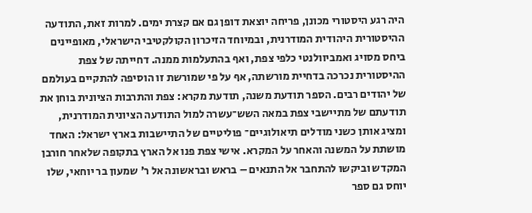היה רגע היסטורי מכונן, פריחה יוצאת דופן גם אם קצרת ימים. למרות זאת, התודעה ההיסטורית היהודית המודרנית, ובמיוחד הזיכרון הקולקטיבי הישראלי, מאופיינים ביחס מסויג ואמביוולנטי כלפי צפת, ואף בהתעלמות ממנה. דחייתה של צפת ההיסטורית נכרכה בדחיית מורשתה, אף על פי שמורשת זו הוסיפה להתקיים בעולמם של יהודים רבים. הספר תודעת משנה, תודעת מקרא: צפת והתרבות הציונית בוחן את תודעתם של מתיישבי צפת במאה השש־עשרה למול התודעה הציונית המודרנית, ומציג אותן כשני מודלים תיאולוגיים־ פוליטיים של התיישבות בארץ ישראל: האחד מושתת על המשנה והאחר על המקרא. אישי צפת פנו אל הארץ בתקופה שלאחר חורבן המקדש וביקשו להתחבר אל התנאים – בראש ובראשונה אל ר' שמעון בר יוחאי, שלו יוחס גם ספר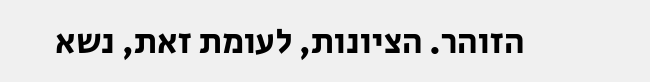הזוהר. הציונות, לעומת זאת, נשא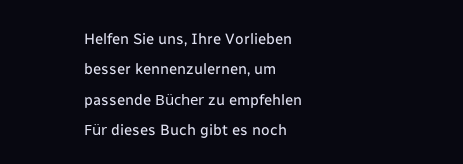Helfen Sie uns, Ihre Vorlieben besser kennenzulernen, um passende Bücher zu empfehlen
Für dieses Buch gibt es noch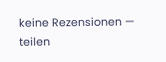keine Rezensionen — teilen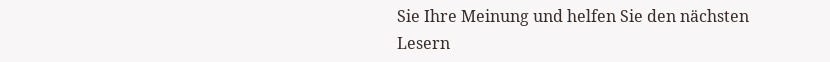Sie Ihre Meinung und helfen Sie den nächsten Lesern